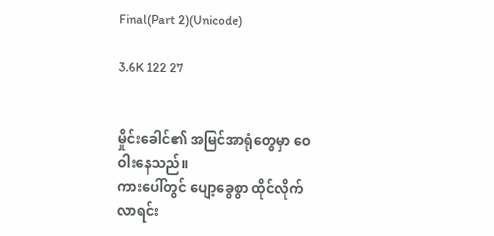Final(Part 2)(Unicode)

3.6K 122 27


မှိုင်းခေါင်၏ အမြင်အာရုံတွေမှာ ဝေဝါးနေသည်။
ကားပေါ်တွင် ပျော့ခွေစွာ ထိုင်လိုက်လာရင်း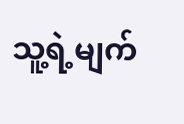သူ့ရဲ့မျက်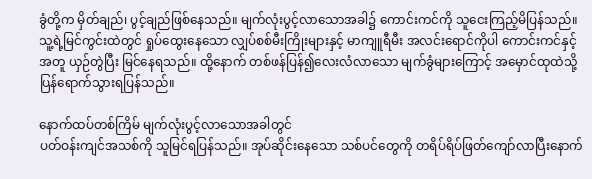ခွံတို့က မှိတ်ချည်၊ ပွင့်ချည်ဖြစ်နေသည်။ မျက်လုံးပွင့်လာသောအခါ၌ ကောင်းကင်ကို သူငေးကြည့်မိပြန်သည်။ သူ့ရဲ့မြင်ကွင်းထဲတွင် ရှုပ်ထွေးနေသော လျှပ်စစ်မီးကြိုးများနှင့် မာကျူရီမီး အလင်းရောင်ကိုပါ ကောင်းကင်နှင့်အတူ ယှဉ်တွဲပြီး မြင်နေရသည်။ ထို့နောက် တစ်ဖန်ပြန်၍လေးလံလာသော မျက်ခွံများကြောင့် အမှောင်ထုထဲသို့ ပြန်ရောက်သွားရပြန်သည်။

နောက်ထပ်တစ်ကြိမ် မျက်လုံးပွင့်လာသောအခါတွင်
ပတ်ဝန်းကျင်အသစ်ကို သူမြင်ရပြန်သည်။ အုပ်ဆိုင်းနေသော သစ်ပင်တွေကို တရိပ်ရိပ်ဖြတ်ကျော်လာပြီးနောက်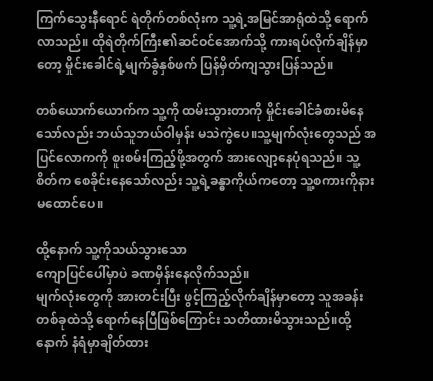ကြက်သွေးနီရောင် ရဲတိုက်တစ်လုံးက သူ့ရဲ့အမြင်အာရုံထဲသို့ ရောက်လာသည်။ ထိုရဲတိုက်ကြီး၏ဆင်ဝင်အောက်သို့ ကားရပ်လိုက်ချိန်မှာတော့ မှိုင်းခေါင်ရဲ့မျက်ခွံနှစ်ဖက် ပြန်မှိတ်ကျသွားပြန်သည်။

တစ်ယောက်ယောက်က သူ့ကို ထမ်းသွားတာကို မှိုင်းခေါင်ခံစားမိနေသော်လည်း ဘယ်သူဘယ်ဝါမှန်း မသဲကွဲပေ။သူ့မျက်လုံးတွေသည် အပြင်လောကကို စူးစမ်းကြည့်ဖို့အတွက် အားလျော့နေပုံရသည်။ သူ့စိတ်က စေခိုင်းနေသော်လည်း သူ့ရဲ့ခန္ဓာကိုယ်ကတော့ သူ့စကားကိုနားမထောင်ပေ။

ထို့နောက် သူ့ကိုသယ်သွားသော
ကျောပြင်ပေါ်မှာပဲ ခဏမှိန်းနေလိုက်သည်။
မျက်လုံးတွေကို အားတင်းပြီး ဖွင့်ကြည့်လိုက်ချိန်မှာတော့ သူအခန်းတစ်ခုထဲသို့ ရောက်နေပြီဖြစ်ကြောင်း သတိထားမိသွားသည်။ထို့နောက် နံရံမှာချိတ်ထား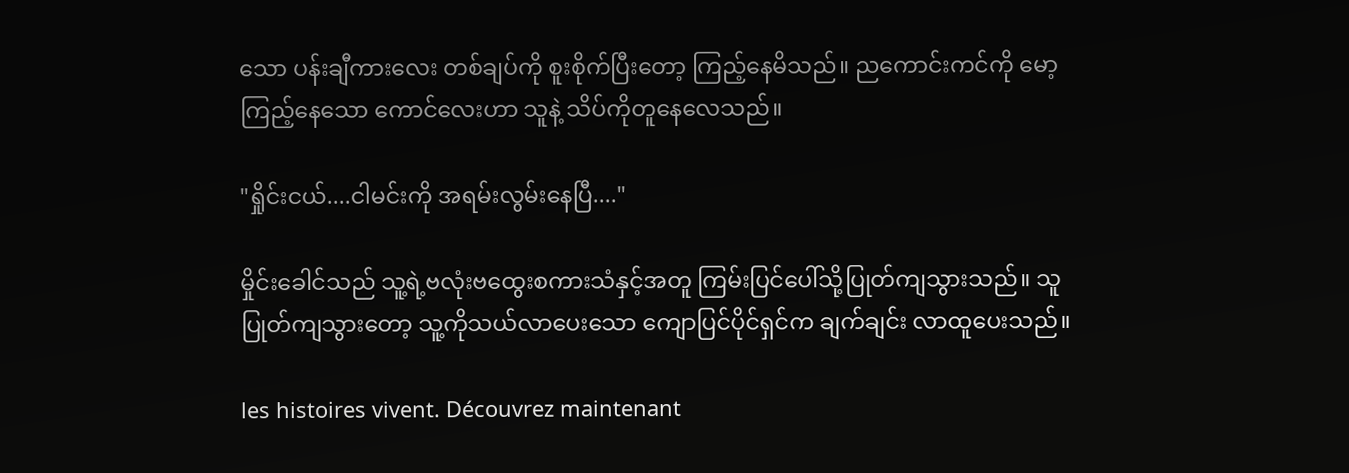သော ပန်းချီကားလေး တစ်ချပ်ကို စူးစိုက်ပြီးတော့ ကြည့်နေမိသည်။ ညကောင်းကင်ကို မော့ကြည့်နေသော ကောင်လေးဟာ သူနဲ့ သိပ်ကိုတူနေလေသည်။

"ရှိုင်းငယ်....ငါမင်းကို အရမ်းလွမ်းနေပြီ...."

မှိုင်းခေါင်သည် သူ့ရဲ့ဗလုံးဗထွေးစကားသံနှင့်အတူ ကြမ်းပြင်ပေါ်သို့ပြုတ်ကျသွားသည်။ သူပြုတ်ကျသွားတော့ သူ့ကိုသယ်လာပေးသော ကျောပြင်ပိုင်ရှင်က ချက်ချင်း လာထူပေးသည်။

les histoires vivent. Découvrez maintenant